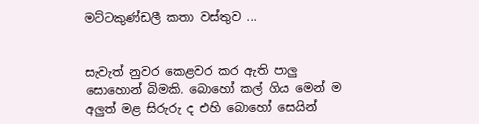මට්ටකුණ්ඩලී කතා වස්තුව ...


සැවැත් නුවර කෙළවර කර ඇති පාලු සොහොන් බිමකි. බොහෝ කල් ගිය මෙන් ම අලුත් මළ සිරුරු ද එහි බොහෝ සෙයින්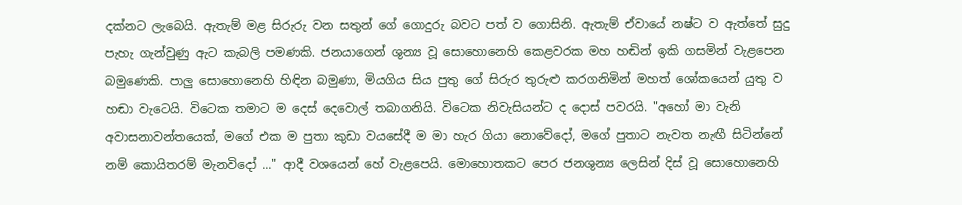දක්නට ලැබෙයි. ඇතැම් මළ සිරුරු වන සතුන් ගේ ගොදුරු බවට පත් ව ගොසිනි. ඇතැම් ඒවායේ නෂ්ට ව ඇත්තේ සුදු පැහැ ගැන්වුණු ඇට කැබලි පමණකි. ජනයාගෙන් ශුන්‍ය වූ සොහොනෙහි කෙළවරක මහ හඬින් ඉකි ගසමින් වැළපෙන බමුණෙකි. පාලු සොහොනෙහි හිඳින බමුණා, මියගිය සිය පුතු ගේ සිරුර තුරුළු කරගනිමින් මහත් ශෝකයෙන් යුතු ව හඬා වැටෙයි. විටෙක තමාට ම දෙස් දෙවොල් තබාගනියි. විටෙක නිවැසියන්ට ද දොස් පවරයි. "අහෝ මා වැනි අවාසනාවන්තයෙක්, මගේ එක ම පුතා කුඩා වයසේදී ම මා හැර ගියා නොවේදෝ, මගේ පුතාට නැවත නැඟී සිටින්නේ නම් කොයිතරම් මැනවිදෝ ..." ආදී වශයෙන් හේ වැළපෙයි. මොහොතකට පෙර ජනශුන්‍ය ලෙසින් දිස් වූ සොහොනෙහි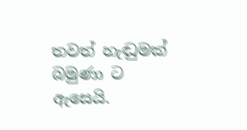තවත් හැඬුමක් බමුණා ට ඇසෙයි.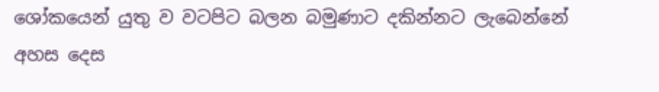ශෝකයෙන් යුතු ව වටපිට බලන බමුණාට දකින්නට ලැබෙන්නේ අහස දෙස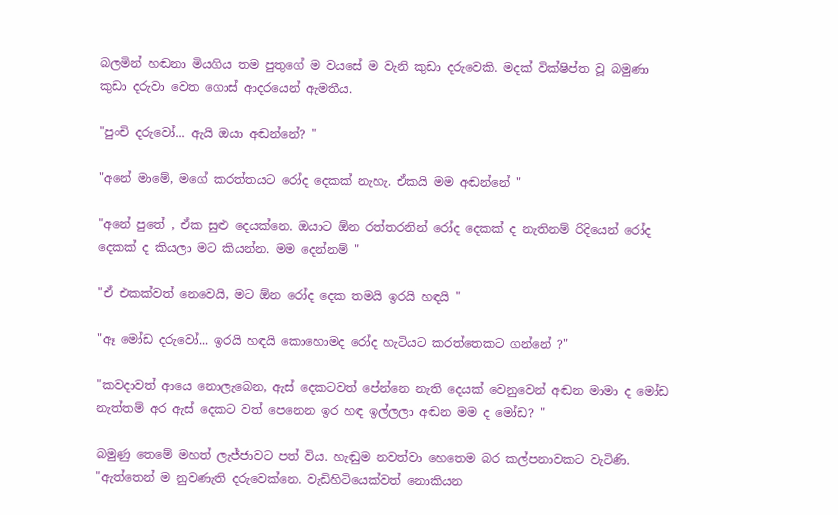බලමින් හඬනා මියගිය තම පුතුගේ ම වයසේ ම වැනි කුඩා දරුවෙකි. මදක් වික්ෂිප්ත වූ බමුණා කුඩා දරුවා වෙත ගොස් ආදරයෙන් ඇමතීය.

"පුංචි දරුවෝ... ඇයි ඔයා අඬන්නේ? "

"අනේ මාමේ, මගේ කරත්තයට රෝද දෙකක් නැහැ. ඒකයි මම අඬන්නේ "

"අනේ පුතේ , ඒක සුළු දෙයක්නෙ. ඔයාට ඕන රත්තරනින් රෝද දෙකක් ද නැතිනම් රිදියෙන් රෝද දෙකක් ද කියලා මට කියන්න. මම දෙන්නම් "

"ඒ එකක්වත් නෙවෙයි, මට ඕන රෝද දෙක තමයි ඉරයි හඳයි "

"ඈ මෝඩ දරුවෝ... ඉරයි හඳයි කොහොමද රෝද හැටියට කරත්තෙකට ගන්නේ ?"

"කවදාවත් ආයෙ නොලැබෙන, ඇස් දෙකටවත් පේන්නෙ නැති දෙයක් වෙනුවෙන් අඬන මාමා ද මෝඩ නැත්තම් අර ඇස් දෙකට වත් පෙනෙන ඉර හඳ ඉල්ලලා අඬන මම ද මෝඩ? "

බමුණු තෙමේ මහත් ලැජ්ජාවට පත් විය. හැඬුම නවත්වා හෙතෙම බර කල්පනාවකට වැටිණි. "ඇත්තෙන් ම නුවණැති දරුවෙක්නෙ. වැඩිහිටියෙක්වත් නොකියන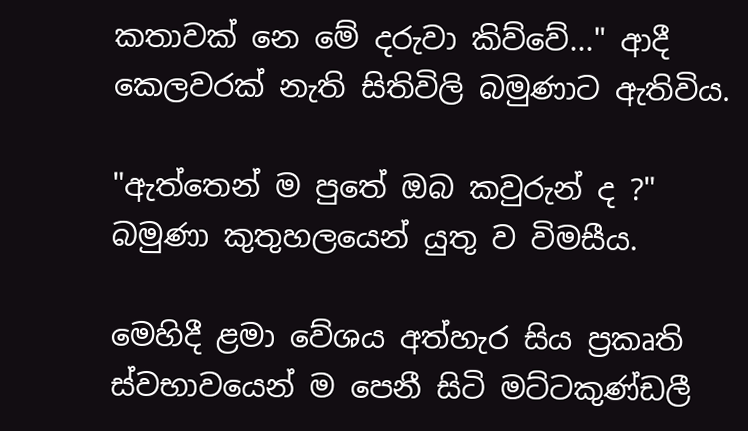කතාවක් නෙ මේ දරුවා කිව්වේ..." ආදී කෙලවරක් නැති සිතිවිලි බමුණාට ඇතිවිය.

"ඇත්තෙන් ම පුතේ ඔබ කවුරුන් ද ?" බමුණා කුතුහලයෙන් යුතු ව විමසීය.

මෙහිදී ළමා වේශය අත්හැර සිය ප්‍රකෘති ස්වභාවයෙන් ම පෙනී සිටි මට්ටකුණ්ඩලී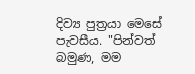දිව්‍ය පුත්‍රයා මෙසේ පැවසීය. "පින්වත් බමුණ, මම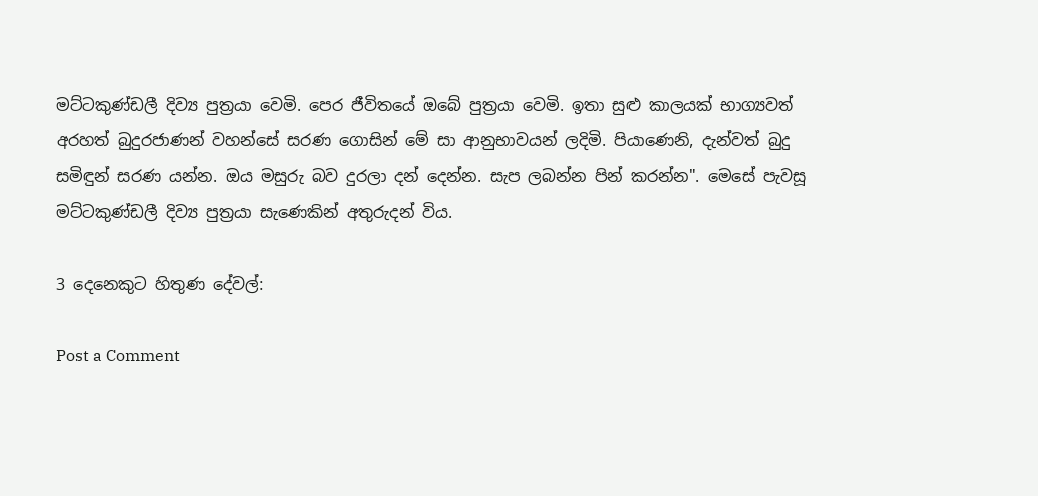මට්ටකුණ්ඩලී දිව්‍ය පුත්‍රයා වෙමි. පෙර ජීවිතයේ ඔබේ පුත්‍රයා වෙමි. ඉතා සුළු කාලයක් භාග්‍යවත් අරහත් බුදුරජාණන් වහන්සේ සරණ ගොසින් මේ සා ආනුභාවයන් ලදිමි. පියාණෙනි, දැන්වත් බුදු සමිඳුන් සරණ යන්න. ඔය මසුරු බව දුරලා දන් දෙන්න. සැප ලබන්න පින් කරන්න". මෙසේ පැවසූ මට්ටකුණ්ඩලී දිව්‍ය පුත්‍රයා සැණෙකින් අතුරුදන් විය.

3 දෙනෙකුට හිතුණ දේවල්:

Post a Comment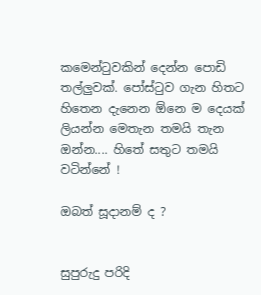කමෙන්ටුවකින් දෙන්න පොඩි තල්ලුවක්. පෝස්ටුව ගැන හිතට හිතෙන දැනෙන ඕනෙ ම දෙයක් ලියන්න මෙතැන තමයි තැන ඔන්න.... හිතේ සතුට තමයි වටින්නේ !

ඔබත් සූදානම් ද ?


සුපුරුදු පරිදි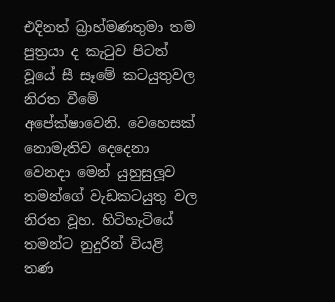එදිනත් බ්‍රාහ්මණතුමා තම පුත්‍රයා ද කැටුව පිටත් වූයේ සී සෑමේ කටයුතුවල නිරත වීමේ අපේක්ෂාවෙනි. වෙහෙසක් නොමැතිව දෙදෙනා වෙනදා මෙන් යුහුසුලූව තමන්ගේ වැඩකටයුතු වල නිරත වූහ. හිටිහැටියේ තමන්ට නුදුරින් වියළි තණ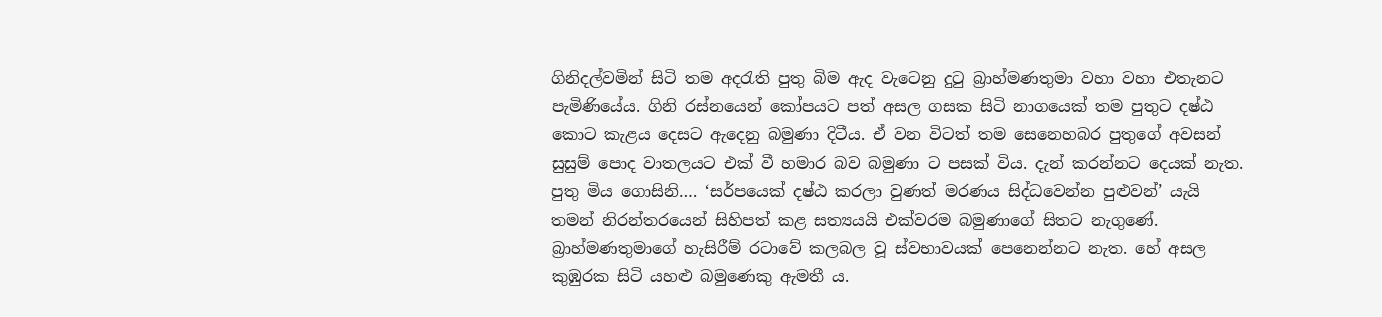ගිනිදල්වමින් සිටි තම අදරැති පුතු බිම ඇද වැටෙනු දුටු බ්‍රාහ්මණතුමා වහා වහා එතැනට පැමිණියේය. ගිනි රස්නයෙන් කෝපයට පත් අසල ගසක සිටි නාගයෙක් තම පුතුට දෂ්ඨ කොට කැළය දෙසට ඇදෙනු බමුණා දිටීය. ඒ වන විටත් තම සෙනෙහබර පුතුගේ අවසන් සුසුම් පොද වාතලයට එක් වී හමාර බව බමුණා ට පසක් විය. දැන් කරන්නට දෙයක් නැත. පුතු මිය ගොසිනි…. ‘සර්පයෙක් දෂ්ඨ කරලා වුණත් මරණය සිද්ධවෙන්න පුළුවන්’ යැයි තමන් නිරන්තරයෙන් සිහිපත් කළ සත්‍යයයි එක්වරම බමුණාගේ සිතට නැගුණේ. බ්‍රාහ්මණතුමාගේ හැසිරීම් රටාවේ කලබල වූ ස්වභාවයක් පෙනෙන්නට නැත. හේ අසල කුඹුරක සිටි යහළු බමුණෙකු ඇමතී ය.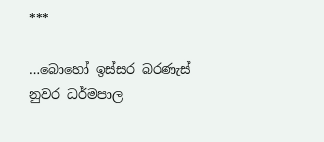***

…බොහෝ ඉස්සර බරණැස් නුවර ධර්මපාල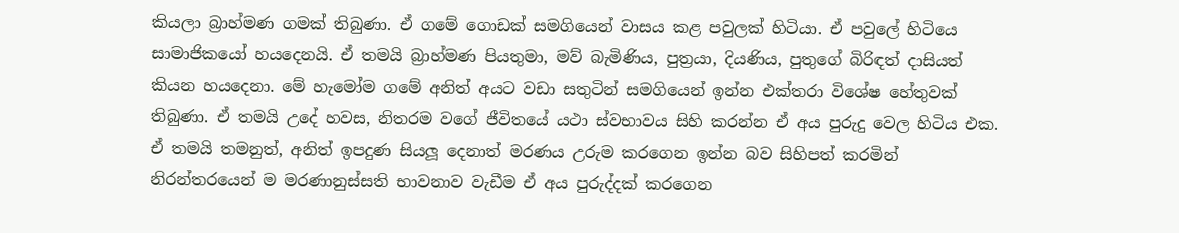කියලා බ්‍රාහ්මණ ගමක් තිබුණා. ඒ ගමේ ගොඩක් සමගියෙන් වාසය කළ පවුලක් හිටියා. ඒ පවුලේ හිටියෙ සාමාජිකයෝ හයදෙනයි. ඒ තමයි බ්‍රාහ්මණ පියතුමා, මව් බැමිණිය, පුත්‍රයා, දියණිය, පුතුගේ බිරිඳත් දාසියත් කියන හයදෙනා. මේ හැමෝම ගමේ අනිත් අයට වඩා සතුටින් සමගියෙන් ඉන්න එක්තරා විශේෂ හේතුවක් තිබුණා. ඒ තමයි උදේ හවස, නිතරම වගේ ජීවිතයේ යථා ස්වභාවය සිහි කරන්න ඒ අය පුරුදු වෙල හිටිය එක. ඒ තමයි තමනුත්, අනිත් ඉපදුණ සියලූ දෙනාත් මරණය උරුම කරගෙන ඉන්න බව සිහිපත් කරමින් නිරන්තරයෙන් ම මරණානුස්සති භාවනාව වැඩීම ඒ අය පුරුද්දක් කරගෙන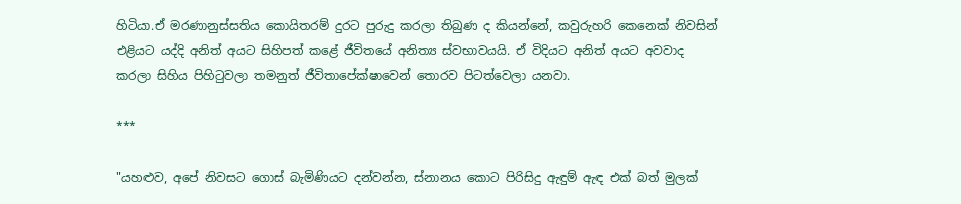හිටියා.ඒ මරණානුස්සතිය කොයිතරම් දුරට පුරුදු කරලා තිබුණ ද කියන්නේ, කවුරුහරි කෙනෙක් නිවසින් එළියට යද්දි අනිත් අයට සිහිපත් කළේ ජීවිතයේ අනිත්‍ය ස්වභාවයයි. ඒ විදියට අනිත් අයට අවවාද කරලා සිහිය පිහිටුවලා තමනුත් ජීවිතාපේක්ෂාවෙන් තොරව පිටත්වෙලා යනවා.

***

"යහළුව, අපේ නිවසට ගොස් බැමිණියට දන්වන්න, ස්නානය කොට පිරිසිදු ඇඳුම් ඇඳ එක් බත් මුලක්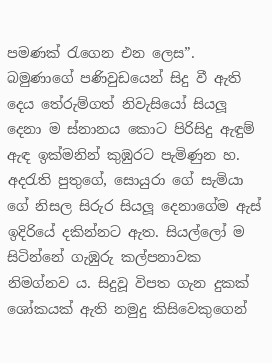පමණක් රැගෙන එන ලෙස”. බමුණාගේ පණිවුඩයෙන් සිදු වී ඇති දෙය තේරුම්ගත් නිවැසියෝ සියලූ දෙනා ම ස්නානය කොට පිරිසිදු ඇඳුම් ඇඳ ඉක්මනින් කුඹුරට පැමිණුන හ. අදරැති පුතුගේ, සොයුරා ගේ සැමියා ගේ නිසල සිරුර සියලූ දෙනාගේම ඇස් ඉදිරියේ දකින්නට ඇත. සියල්ලෝ ම සිටින්නේ ගැඹුරු කල්පනාවක නිමග්නව ය. සිදුවූ විපත ගැන දුකක් ශෝකයක් ඇති නමුදු කිසිවෙකුගෙන්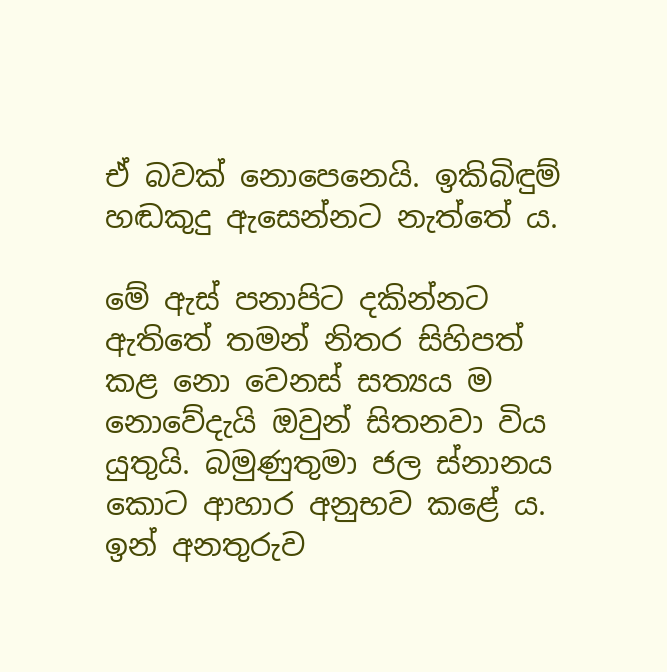ඒ බවක් නොපෙනෙයි. ඉකිබිඳුම් හඬකුදු ඇසෙන්නට නැත්තේ ය.

මේ ඇස් පනාපිට දකින්නට ඇතිතේ තමන් නිතර සිහිපත් කළ නො වෙනස් සත්‍යය ම නොවේදැයි ඔවුන් සිතනවා විය යුතුයි. බමුණුතුමා ජල ස්නානය කොට ආහාර අනුභව කළේ ය. ඉන් අනතුරුව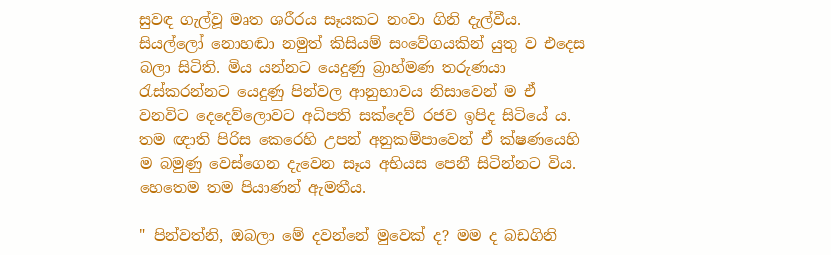සුවඳ ගැල්වූ මෘත ශරීරය සෑයකට නංවා ගිනි දැල්වීය. සියල්ලෝ නොහඬා නමුත් කිසියම් සංවේගයකින් යුතු ව එදෙස බලා සිටිති. මිය යන්නට යෙදුණු බ්‍රාහ්මණ තරුණයා රැස්කරන්නට යෙදුණු පින්වල ආනුභාවය නිසාවෙන් ම ඒ වනවිට දෙදෙව්ලොවට අධිපති සක්දෙව් රජව ඉපිද සිටියේ ය. තම ඥාති පිරිස කෙරෙහි උපන් අනුකම්පාවෙන් ඒ ක්ෂණයෙහි ම බමුණු වෙස්ගෙන දැවෙන සෑය අභියස පෙනී සිටින්නට විය. හෙතෙම තම පියාණන් ඇමතීය.

" පින්වත්නි, ඔබලා මේ දවන්නේ මුවෙක් ද? මම ද බඩගිනි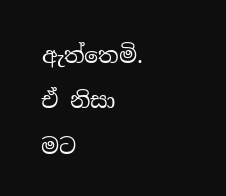ඇත්තෙමි. ඒ නිසා මට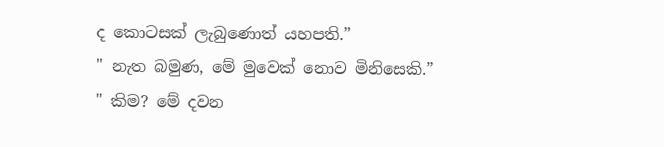ද කොටසක් ලැබුණොත් යහපති.”
" නැත බමුණ, මේ මුවෙක් නොව මිනිසෙකි.”
" කිම? මේ දවන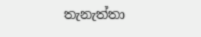තැනැත්තා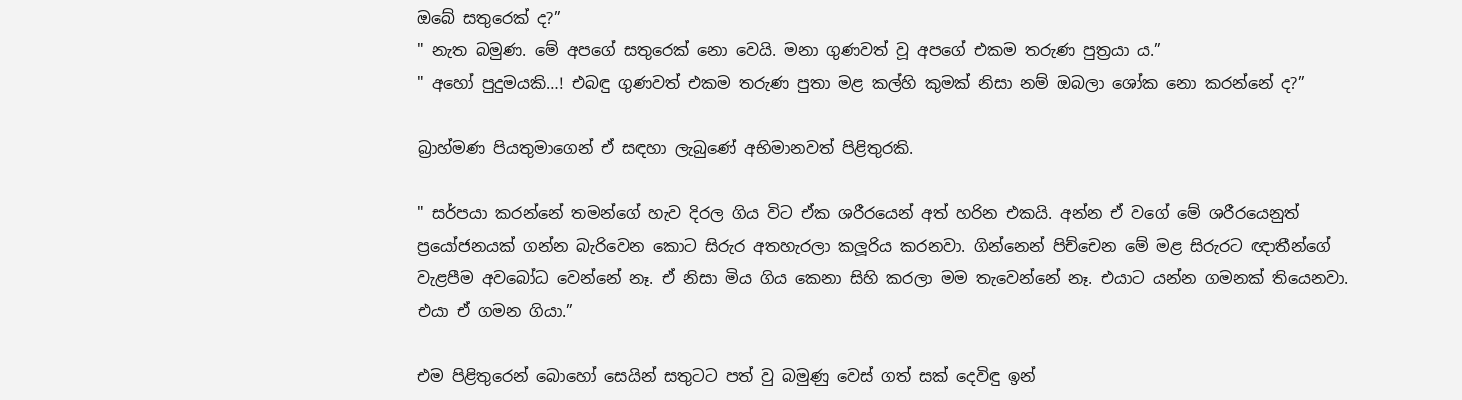ඔබේ සතුරෙක් ද?”
" නැත බමුණ. මේ අපගේ සතුරෙක් නො වෙයි. මනා ගුණවත් වූ අපගේ එකම තරුණ පුත්‍රයා ය.”
" අහෝ පුදුමයකි…! එබඳු ගුණවත් එකම තරුණ පුතා මළ කල්හි කුමක් නිසා නම් ඔබලා ශෝක නො කරන්නේ ද?”

බ්‍රාහ්මණ පියතුමාගෙන් ඒ සඳහා ලැබුණේ අභිමානවත් පිළිතුරකි.

" සර්පයා කරන්නේ තමන්ගේ හැව දිරල ගිය විට ඒක ශරීරයෙන් අත් හරින එකයි. අන්න ඒ වගේ මේ ශරීරයෙනුත් ප්‍රයෝජනයක් ගන්න බැරිවෙන කොට සිරුර අතහැරලා කලූරිය කරනවා. ගින්නෙන් පිච්චෙන මේ මළ සිරුරට ඥාතීන්ගේ වැළපීම අවබෝධ වෙන්නේ නෑ. ඒ නිසා මිය ගිය කෙනා සිහි කරලා මම තැවෙන්නේ නෑ. එයාට යන්න ගමනක් තියෙනවා. එයා ඒ ගමන ගියා.”

එම පිළිතුරෙන් බොහෝ සෙයින් සතුටට පත් වු බමුණු වෙස් ගත් සක් දෙවිඳු ඉන්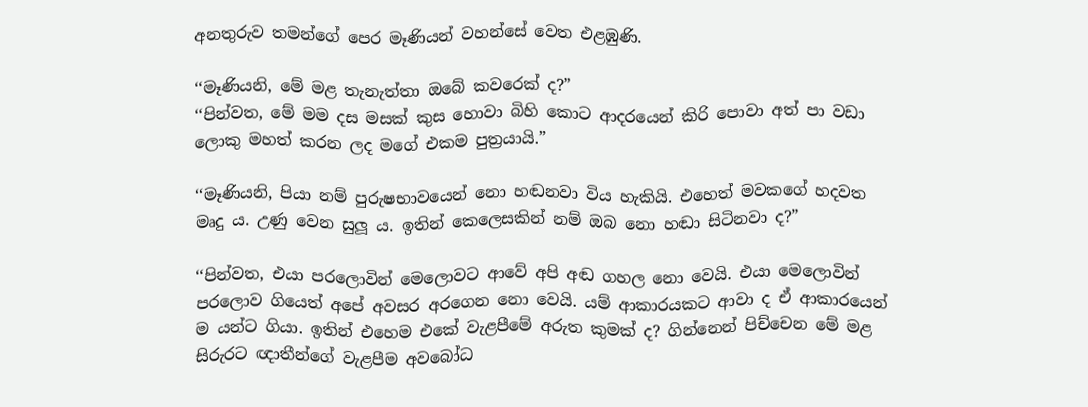අනතුරුව තමන්ගේ පෙර මෑණියන් වහන්සේ වෙත එළඹුණි.

‘‘මෑණියනි, මේ මළ තැනැත්තා ඔබේ කවරෙක් ද?”
‘‘පින්වත, මේ මම දස මසක් කුස හොවා බිහි කොට ආදරයෙන් කිරි පොවා අත් පා වඩා ලොකු මහත් කරන ලද මගේ එකම පුත්‍රයායි.”

‘‘මෑණියනි, පියා නම් පුරුෂභාවයෙන් නො හඬනවා විය හැකියි. එහෙත් මවකගේ හදවත මෘදු ය. උණු වෙන සුලූ ය. ඉතින් කෙලෙසකින් නම් ඔබ නො හඬා සිටිනවා ද?”

‘‘පින්වත, එයා පරලොවින් මෙලොවට ආවේ අපි අඬ ගහල නො වෙයි. එයා මෙලොවින් පරලොව ගියෙත් අපේ අවසර අරගෙන නො වෙයි. යම් ආකාරයකට ආවා ද ඒ ආකාරයෙන් ම යන්ට ගියා. ඉතින් එහෙම එකේ වැළපීමේ අරුත කුමක් ද? ගින්නෙන් පිච්චෙන මේ මළ සිරුරට ඥාතීන්ගේ වැළපීම අවබෝධ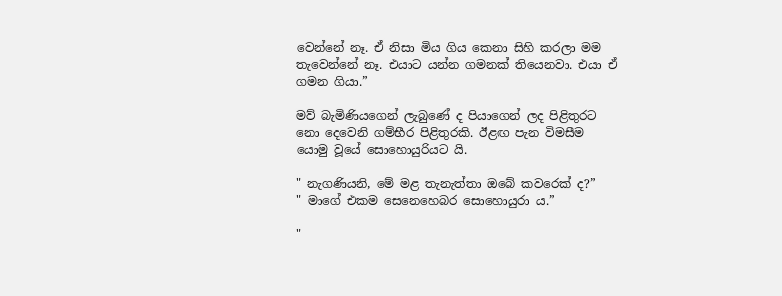වෙන්නේ නෑ. ඒ නිසා මිය ගිය කෙනා සිහි කරලා මම තැවෙන්නේ නෑ. එයාට යන්න ගමනක් තියෙනවා. එයා ඒ ගමන ගියා.”

මව් බැමිණියගෙන් ලැබුණේ ද පියාගෙන් ලද පිළිතුරට නො දෙවෙනි ගම්භීර පිළිතුරකි. ඊළඟ පැන විමසීම යොමු වූයේ සොහොයුරියට යි.

" නැගණියනි, මේ මළ තැනැත්තා ඔබේ කවරෙක් ද?”
" මාගේ එකම සෙනෙහෙබර සොහොයුරා ය.”

"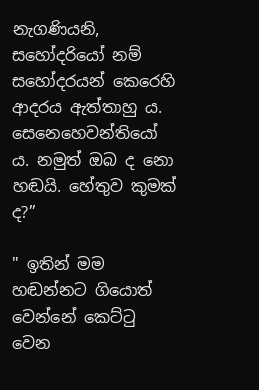නැගණියනි, සහෝදරියෝ නම් සහෝදරයන් කෙරෙහි ආදරය ඇත්තාහු ය. සෙනෙහෙවන්තියෝ ය. නමුත් ඔබ ද නො හඬයි. හේතුව කුමක් ද?”

" ඉතින් මම හඬන්නට ගියොත් වෙන්නේ කෙට්ටු වෙන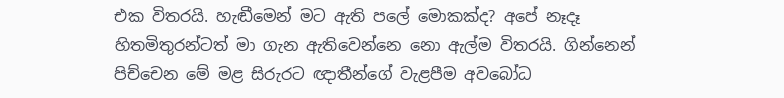එක විතරයි. හැඬීමෙන් මට ඇති පලේ මොකක්ද? අපේ නෑදෑ හිතමිතුරන්ටත් මා ගැන ඇතිවෙන්නෙ නො ඇල්ම විතරයි. ගින්නෙන් පිච්චෙන මේ මළ සිරුරට ඥාතීන්ගේ වැළපීම අවබෝධ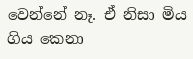වෙන්නේ නෑ. ඒ නිසා මිය ගිය කෙනා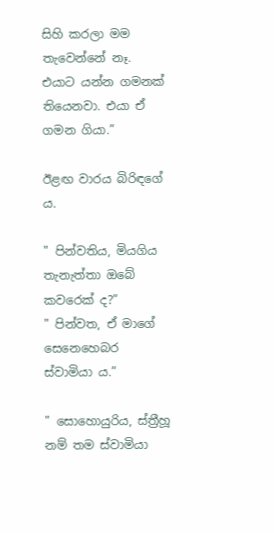සිහි කරලා මම තැවෙන්නේ නෑ. එයාට යන්න ගමනක් තියෙනවා. එයා ඒ ගමන ගියා.”

ඊළඟ වාරය බිරිඳගේ ය.

" පින්වතිය, මියගිය තැනැත්තා ඔබේ කවරෙක් ද?”
" පින්වත, ඒ මාගේ සෙනෙහෙබර ස්වාමියා ය.”

" සොහොයුරිය, ස්ත්‍රීහූ නම් තම ස්වාමියා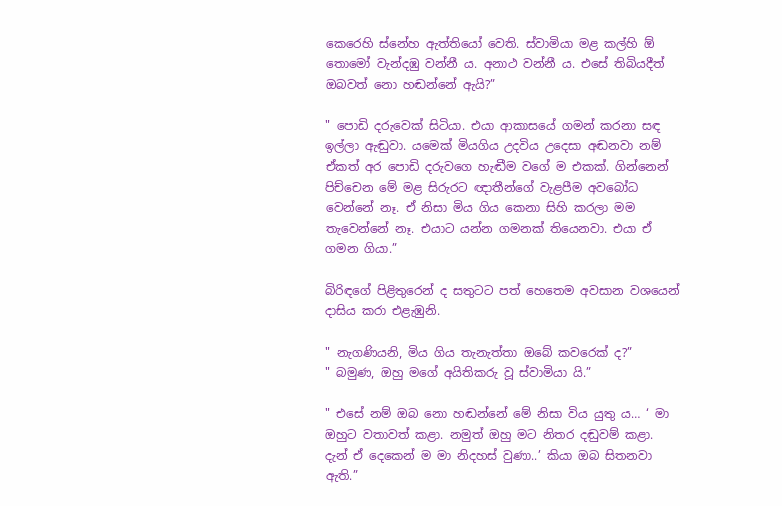කෙරෙහි ස්නේහ ඇත්තියෝ වෙති. ස්වාමියා මළ කල්හි ඕ තොමෝ වැන්දඹු වන්නී ය. අනාථ වන්නී ය. එසේ තිබියදීත් ඔබවත් නො හඬන්නේ ඇයි?”

" පොඩි දරුවෙක් සිටියා. එයා ආකාසයේ ගමන් කරනා සඳ ඉල්ලා ඇඬුවා. යමෙක් මියගිය උදවිය උදෙසා අඬනවා නම් ඒකත් අර පොඩි දරුවගෙ හැඬීම වගේ ම එකක්. ගින්නෙන් පිච්චෙන මේ මළ සිරුරට ඥාතීන්ගේ වැළපීම අවබෝධ වෙන්නේ නෑ. ඒ නිසා මිය ගිය කෙනා සිහි කරලා මම තැවෙන්නේ නෑ. එයාට යන්න ගමනක් තියෙනවා. එයා ඒ ගමන ගියා.”

බිරිඳගේ පිළිතුරෙන් ද සතුටට පත් හෙතෙම අවසාන වශයෙන් දාසිය කරා එළැඹුනි.

" නැගණියනි, මිය ගිය තැනැත්තා ඔබේ කවරෙක් ද?”
" බමුණ, ඔහු මගේ අයිතිකරු වූ ස්වාමියා යි.”

" එසේ නම් ඔබ නො හඬන්නේ මේ නිසා විය යුතු ය… ‘ මා ඔහුට වතාවත් කළා. නමුත් ඔහු මට නිතර දඬුවම් කළා. දැන් ඒ දෙකෙන් ම මා නිදහස් වුණා..’ කියා ඔබ සිතනවා ඇති.”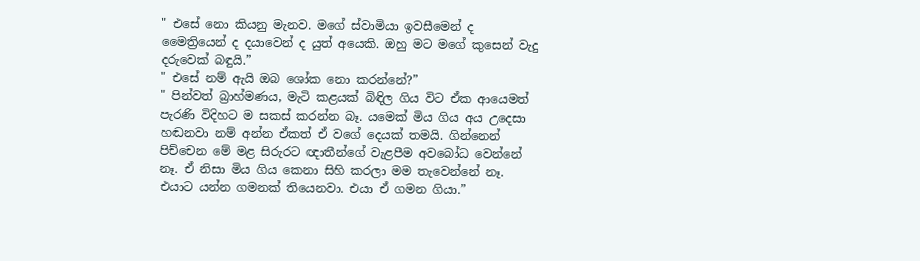" එසේ නො කියනු මැනව. මගේ ස්වාමියා ඉවසීමෙන් ද මෛත්‍රියෙන් ද දයාවෙන් ද යුත් අයෙකි. ඔහු මට මගේ කුසෙන් වැදු දරුවෙක් බඳුයි.”
" එසේ නම් ඇයි ඔබ ශෝක නො කරන්නේ?”
" පින්වත් බ්‍රාහ්මණය, මැටි කළයක් බිඳිල ගිය විට ඒක ආයෙමත් පැරණි විදිහට ම සකස් කරන්න බෑ. යමෙක් මිය ගිය අය උදෙසා හඬනවා නම් අන්න ඒකත් ඒ වගේ දෙයක් තමයි. ගින්නෙන් පිච්චෙන මේ මළ සිරුරට ඥාතීන්ගේ වැළපීම අවබෝධ වෙන්නේ නෑ. ඒ නිසා මිය ගිය කෙනා සිහි කරලා මම තැවෙන්නේ නෑ. එයාට යන්න ගමනක් තියෙනවා. එයා ඒ ගමන ගියා.”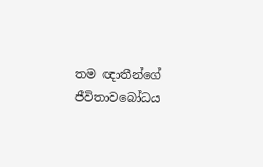තම ඥාතීන්ගේ ජීවිතාවබෝධය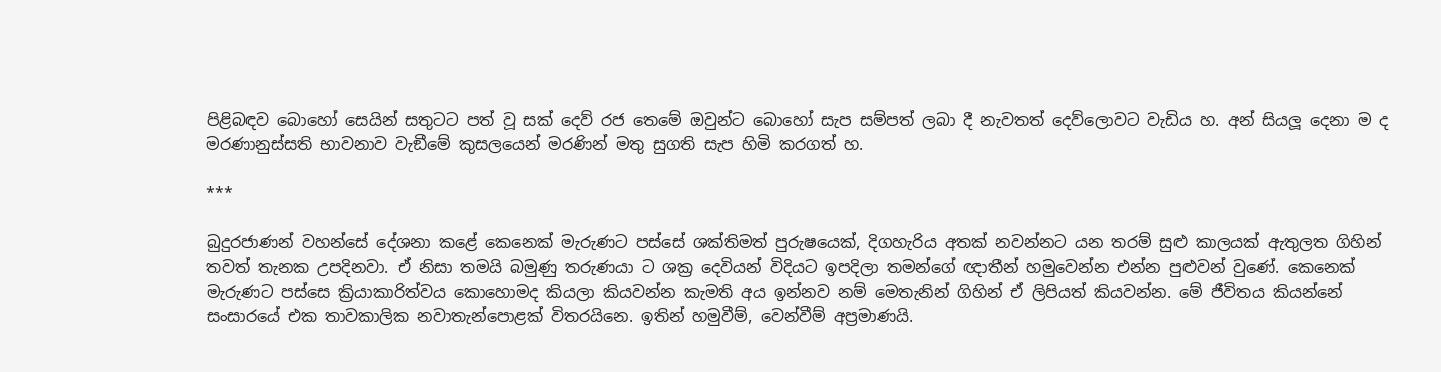පිළිබඳව බොහෝ සෙයින් සතුටට පත් වූ සක් දෙව් රජ තෙමේ ඔවුන්ට බොහෝ සැප සම්පත් ලබා දී නැවතත් දෙව්ලොවට වැඩිය හ. අන් සියලූ දෙනා ම ද මරණානුස්සති භාවනාව වැඞීමේ කුසලයෙන් මරණින් මතු සුගති සැප හිමි කරගත් හ.

***

බුදුරජාණන් වහන්සේ දේශනා කළේ කෙනෙක් මැරුණට පස්සේ ශක්තිමත් පුරුෂයෙක්, දිගහැරිය අතක් නවන්නට යන තරම් සුළු කාලයක් ඇතුලත ගිහින් තවත් තැනක උපදිනවා. ඒ නිසා තමයි බමුණු තරුණයා ට ශක්‍ර දෙවියන් විදියට ඉපදිලා තමන්ගේ ඥාතීන් හමුවෙන්න එන්න පුළුවන් වුණේ. කෙනෙක් මැරුණට පස්සෙ ක්‍රියාකාරිත්වය කොහොමද කියලා කියවන්න කැමති අය ඉන්නව නම් මෙතැනින් ගිහින් ඒ ලිපි‍යත් කියවන්න. මේ ජීවිතය කියන්නේ සංසාරයේ එක තාවකාලික නවාතැන්පොළක් විතරයිනෙ. ඉතින් හමුවීම්, වෙන්වීම් අප්‍රමාණයි.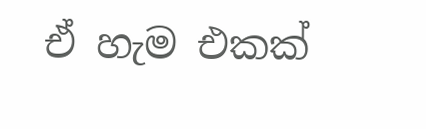ඒ හැම එකක්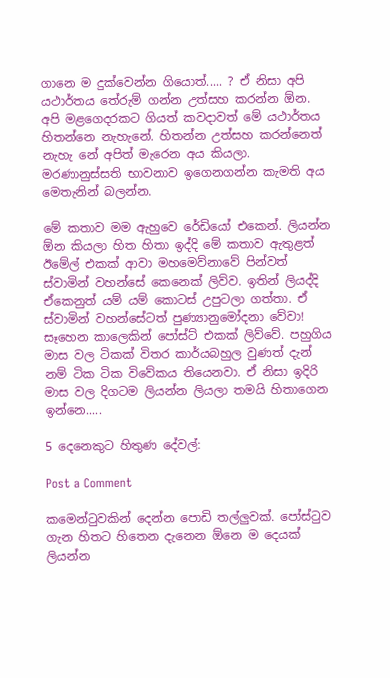ගානෙ ම දුක්වෙන්න ගියොත්..... ? ඒ නිසා අපි යථාර්තය තේරුම් ගන්න උත්සහ කරන්න ඕන. අපි මළගෙදරකට ගියත් කවදාවත් මේ යථාර්තය හිතන්නෙ නැහැනේ. හිතන්න උත්සහ කරන්නෙත් නැහැ නේ අපිත් මැරෙන අය කියලා. මරණානුස්සති භාවනාව ඉගෙනගන්න කැමති අය මෙතැනින් බලන්න.

මේ කතාව මම ඇහුවෙ රේඩියෝ එකෙන්. ලියන්න ඕන කියලා හිත හිතා ඉද්දි මේ කතාව ඇතුළත් ඊමේල් එකක් ආවා මහමෙව්නාවේ පින්වත් ස්වාමින් වහන්සේ කෙනෙක් ලිව්ව. ඉතින් ලියද්දි ඒකෙනුත් යම් යම් කොටස් උපුටලා ගත්තා. ඒ ස්වාමින් වහන්සේටත් පුණ්‍යානුමෝදනා වේවා! සෑහෙන කාලෙකින් පෝස්ට් එකක් ලිව්වේ. පහුගිය මාස වල ටිකක් විතර කාර්යබහුල වුණත් දැන් නම් ටික ටික විවේකය තියෙනවා. ඒ නිසා ඉදිරි මාස වල දිගටම ලියන්න ලියලා තමයි හිතාගෙන ඉන්නෙ.....

5 දෙනෙකුට හිතුණ දේවල්:

Post a Comment

කමෙන්ටුවකින් දෙන්න පොඩි තල්ලුවක්. පෝස්ටුව ගැන හිතට හිතෙන දැනෙන ඕනෙ ම දෙයක් ලියන්න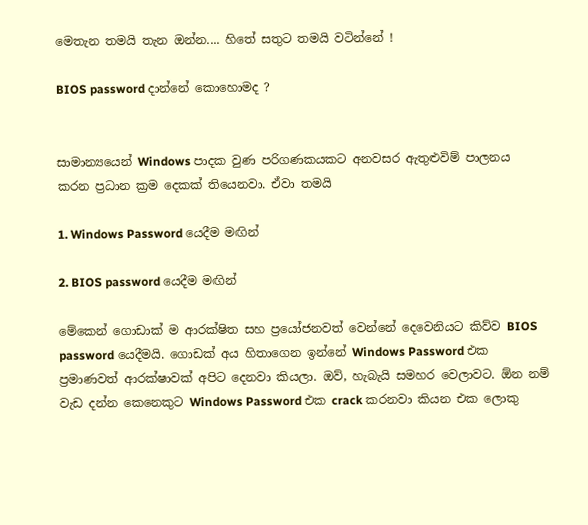මෙතැන තමයි තැන ඔන්න.... හිතේ සතුට තමයි වටින්නේ !

BIOS password දාන්නේ කොහොමද ?


සාමාන්‍යයෙන් Windows පාදක වුණ පරිගණකයකට අනවසර ඇතුළුවිම් පාලනය කරන ප්‍රධාන ක්‍රම දෙකක් තියෙනවා. ඒවා තමයි

1. Windows Password යෙදීම මඟින්

2. BIOS password යෙදීම මඟින්

මේකෙන් ගොඩාක් ම ආරක්ෂිත සහ ප්‍රයෝජනවත් වෙන්නේ දෙවෙනියට කිව්ව BIOS password යෙදීමයි. ගොඩක් අය හිතාගෙන ඉන්නේ Windows Password එක ප්‍රමාණවත් ආරක්ෂාවක් අපිට දෙනවා කියලා. ඔව්, හැබැයි සමහර වෙලාවට. ඕන නම් වැඩ දන්න කෙනෙකුට Windows Password එක crack කරනවා කියන එක ලොකු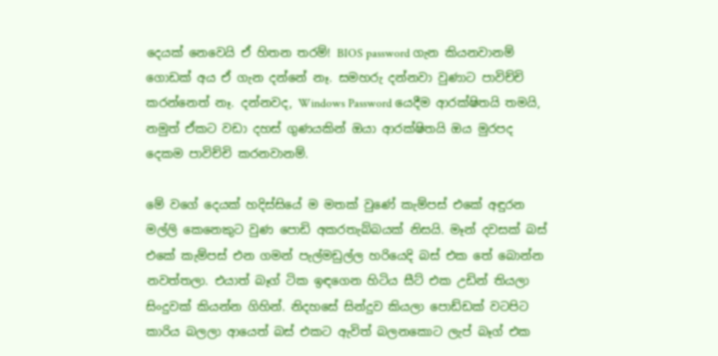දෙයක් නෙවෙයි ඒ හිතන තරම්! BIOS password ගැන කියනවානම් ගොඩක් අය ඒ ගැන දන්නේ නෑ. සමහරු දන්නවා වුණාට පාවිච්චි කරන්නෙත් නෑ. දන්නවද, Windows Password යෙදීම ආරක්ෂිතයි තමයි, නමුත් ඒකට වඩා දහස් ගුණයකින් ඔයා ආරක්ෂිතයි ඔය මුරපද දෙකම පාවිච්චි කරනවානම්.

මේ වගේ දෙයක් හදිස්සියේ ම මතක් වුණේ කැම්පස් එකේ අඳුරන මල්ලි කෙනෙකුට වුණ පොඩි අකරතැබ්බයක් නිසයි. මෑන් දවසක් බස් එකේ කැම්පස් එන ගමන් පැල්මඩුල්ල හරියෙදි බස් එක තේ බොන්න නවත්තලා. එයාත් බෑග් ටික ඉඳගෙන හිටිය සීට් එක උඩින් තියලා සිංදුවක් කියන්න ගිහින්. නිදහසේ සින්දුව කියලා පොඩ්ඩක් වටපිට කාරිය බලලා ආයෙත් බස් එකට ඇවිත් බලනකොට ලැප් බෑග් එක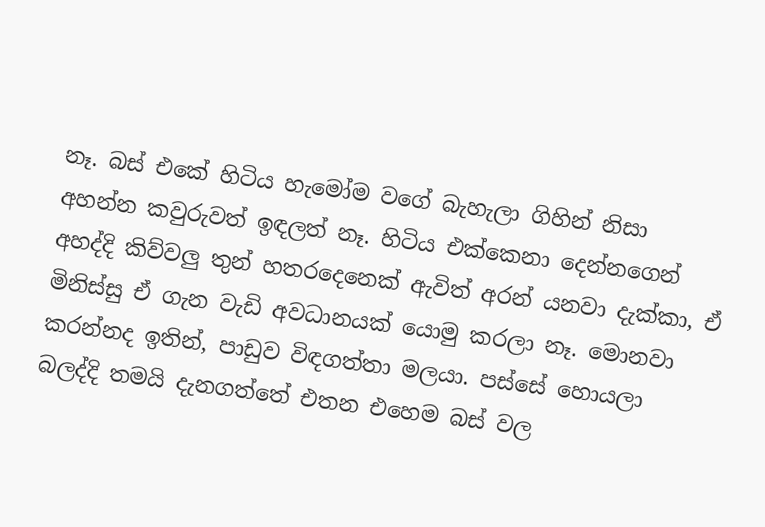නෑ. බස් එකේ හිටිය හැමෝම වගේ බැහැලා ගිහින් නිසා අහන්න කවුරුවත් ඉඳලත් නෑ. හිටිය එක්කෙනා දෙන්නගෙන් අහද්දි කිව්වලු තුන් හතරදෙනෙක් ඇවිත් අරන් යනවා දැක්කා, ඒ මිනිස්සු ඒ ගැන වැඩි අවධානයක් යොමු කරලා නෑ. මොනවා කරන්නද ඉතින්, පාඩුව විඳගත්තා මලයා. පස්සේ හොයලා බලද්දි තමයි දැනගත්තේ එතන එහෙම බස් වල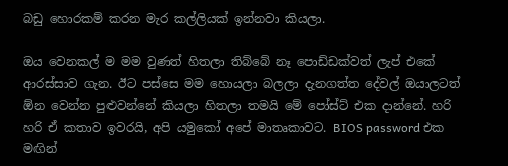බඩු හොරකම් කරන මැර කල්ලියක් ඉන්නවා කියලා.

ඔය වෙනකල් ම මම වුණත් හිතලා තිබ්බේ නෑ පොඩ්ඩක්වත් ලැප් එකේ ආරස්සාව ගැන. ඊට පස්සෙ මම හොයලා බලලා දැනගත්ත දේවල් ඔයාලටත් ඕන වෙන්න පුළුවන්නේ කියලා හිතලා තමයි මේ පෝස්ට් එක දාන්නේ. හරි හරි ඒ කතාව ඉවරයි, අපි යමුකෝ අපේ මාතෘකාවට. BIOS password එක මඟින්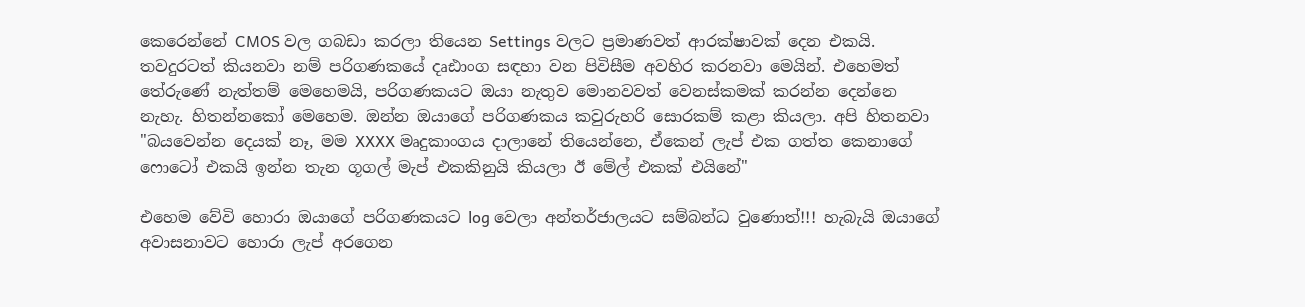කෙරෙන්නේ CMOS වල ගබඩා කරලා තියෙන Settings වලට ප්‍රමාණවත් ආරක්ෂාවක් දෙන එකයි. තවදුරටත් කියනවා නම් පරිගණකයේ දෘඪාංග සඳහා වන පිවිසීම අවහිර කරනවා මෙයින්. එහෙමත් තේරුණේ නැත්තම් මෙහෙමයි, පරිගණකයට ඔයා නැතුව මොනවවත් වෙනස්කමක් කරන්න දෙන්නෙ නැහැ. හිතන්නකෝ මෙහෙම. ඔන්න ඔයාගේ පරිගණකය කවුරුහරි සොරකම් කළා කියලා. අපි හිතනවා "බයවෙන්න දෙයක් නෑ, මම XXXX මෘදුකාංගය දාලානේ තියෙන්නෙ, ඒකෙන් ලැප් එක ගත්ත කෙනාගේ ෆොටෝ එකයි ඉන්න තැන ගූගල් මැප් එකකිනුයි කියලා ඊ මේල් එකක් එයිනේ"

එහෙම වේවි හොරා ඔයාගේ පරිගණකයට log වෙලා අන්තර්ජාලයට සම්බන්ධ වුණොත්!!! හැබැයි ඔයාගේ අවාසනාවට හොරා ලැප් අරගෙන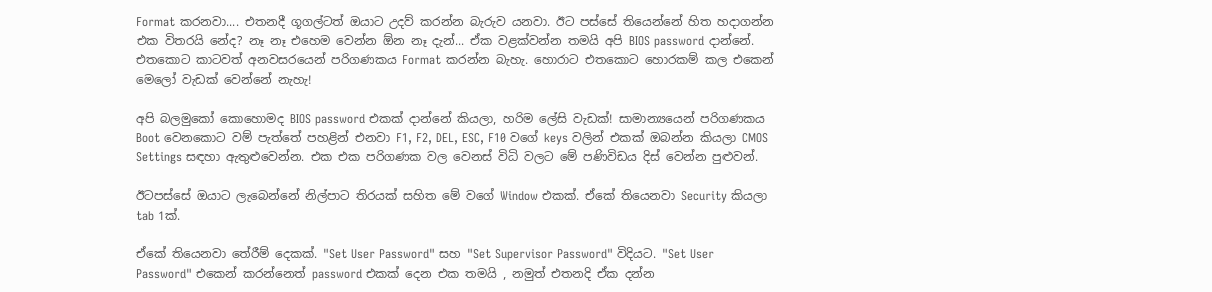Format කරනවා.... එතනදී ගූගල්ටත් ඔයාට උදව් කරන්න බැරුව යනවා. ඊට පස්සේ තියෙන්නේ හිත හදාගන්න එක විතරයි නේද? නෑ නෑ එහෙම වෙන්න ඕන නෑ දැන්... ඒක වළක්වන්න තමයි අපි BIOS password දාන්නේ. එතකොට කාටවත් අනවසරයෙන් පරිගණකය Format කරන්න බැහැ. හොරාට එතකොට හොරකම් කල එකෙන් මෙලෝ වැඩක් වෙන්නේ නැහැ!

අපි බලමුකෝ කොහොමද BIOS password එකක් දාන්නේ කියලා, හරිම ලේසි වැඩක්! සාමාන්‍යයෙන් පරිගණකය Boot වෙනකොට වම් පැත්තේ පහළින් එනවා F1, F2, DEL, ESC, F10 වගේ keys වලින් එකක් ඔබන්න කියලා CMOS Settings සඳහා ඇතුළුවෙන්න. එක එක පරිගණක වල වෙනස් විධි වලට මේ පණිවිඩය දිස් වෙන්න පුළුවන්.

ඊටපස්සේ ඔයාට ලැබෙන්නේ නිල්පාට තිරයක් සහිත මේ වගේ Window එකක්. ඒකේ තියෙනවා Security කියලා tab 1ක්.

ඒකේ තියෙනවා තේරීම් දෙකක්. "Set User Password" සහ "Set Supervisor Password" විදියට. "Set User Password" එකෙන් කරන්නෙත් password එකක් දෙන එක තමයි , නමුත් එතනදි ඒක දන්න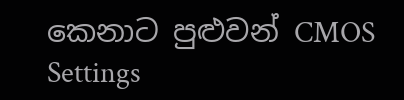කෙනාට පුළුවන් CMOS Settings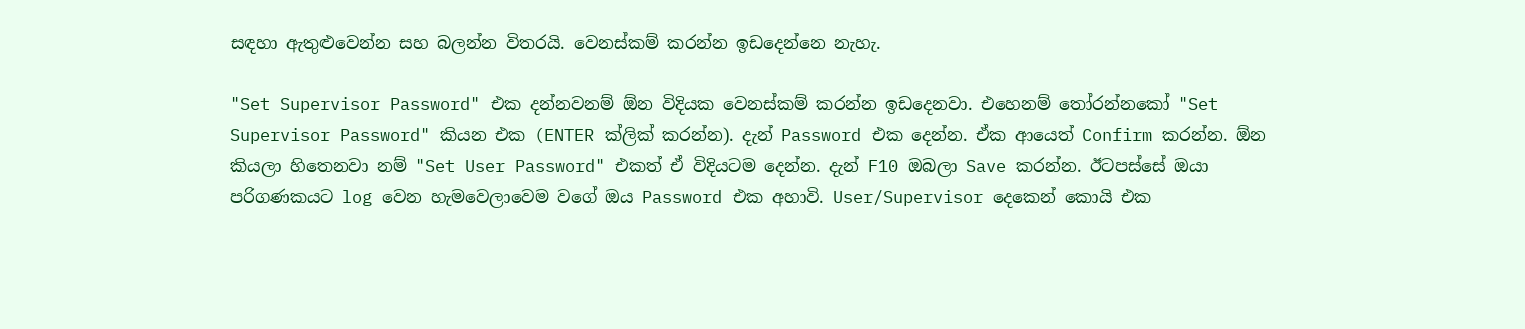සඳහා ඇතුළුවෙන්න සහ බලන්න විතරයි. වෙනස්කම් කරන්න ඉඩදෙන්නෙ නැහැ.

"Set Supervisor Password" එක දන්නවනම් ඕන විදියක වෙනස්කම් කරන්න ඉඩදෙනවා. එහෙනම් තෝරන්නකෝ "Set Supervisor Password" කියන එක (ENTER ක්ලික් කරන්න). දැන් Password එක දෙන්න. ඒක ආයෙත් Confirm කරන්න. ඕන කියලා හිතෙනවා නම් "Set User Password" එකත් ඒ විදියටම දෙන්න. දැන් F10 ඔබලා Save කරන්න. ඊටපස්සේ ඔයා පරිගණකයට log වෙන හැමවෙලාවෙම වගේ ඔය Password එක අහාවි. User/Supervisor දෙකෙන් කොයි එක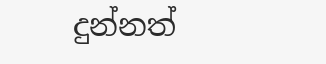දුන්නත්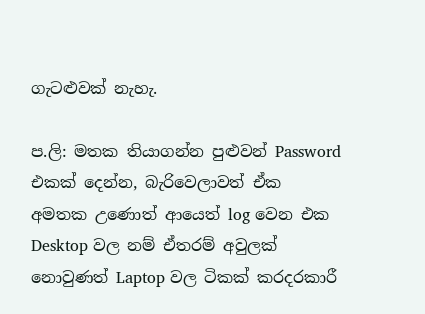ගැටළුවක් නැහැ.

ප.ලි: මතක තියාගන්න පුළුවන් Password එකක් දෙන්න, බැරිවෙලාවත් ඒක අමතක උණොත් ආයෙත් log වෙන එක Desktop වල නම් ඒතරම් අවුලක් නොවුණත් Laptop වල ටිකක් කරදරකාරී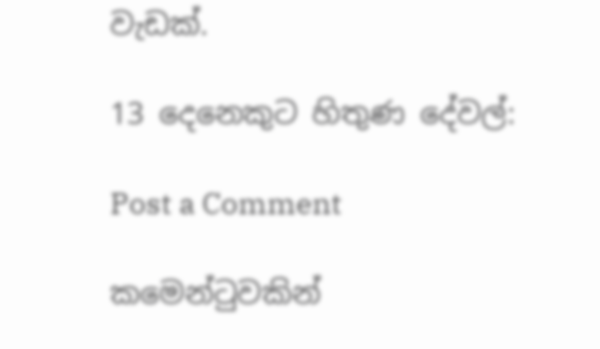වැඩක්.

13 දෙනෙකුට හිතුණ දේවල්:

Post a Comment

කමෙන්ටුවකින්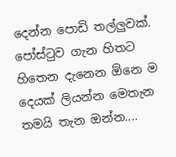දෙන්න පොඩි තල්ලුවක්. පෝස්ටුව ගැන හිතට හිතෙන දැනෙන ඕනෙ ම දෙයක් ලියන්න මෙතැන තමයි තැන ඔන්න....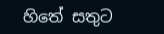හිතේ සතුට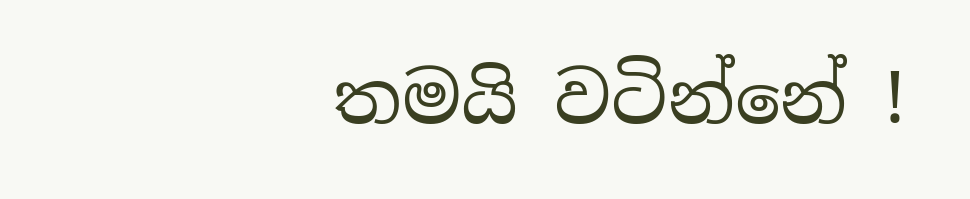තමයි වටින්නේ !